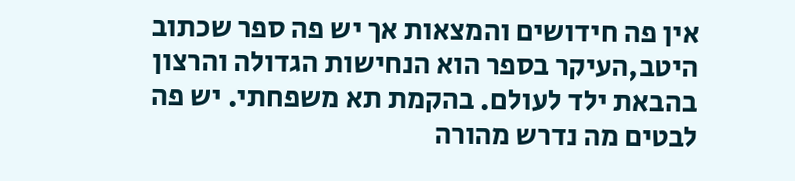אין פה חידושים והמצאות אך יש פה ספר שכתוב היטב,העיקר בספר הוא הנחישות הגדולה והרצון בהבאת ילד לעולם. בהקמת תא משפחתי. יש פה לבטים מה נדרש מהורה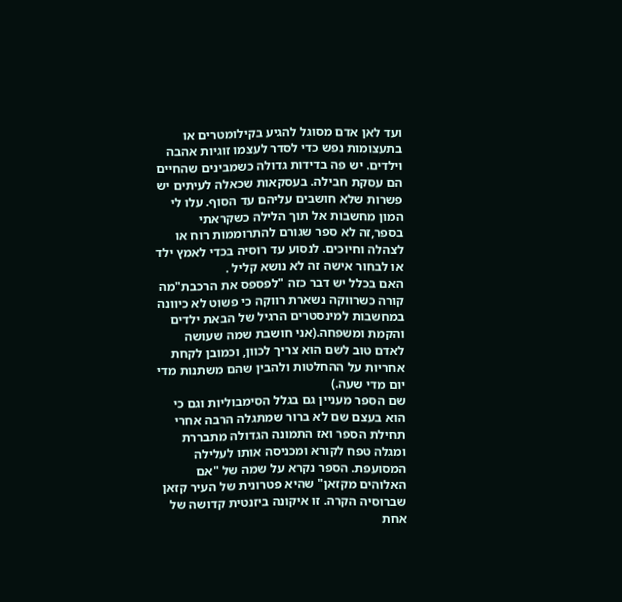ועד לאן אדם מסוגל להגיע בקילומטרים או בתעצומות נפש כדי לסדר לעצמו זוגיות אהבה וילדים. יש פה בדידות גדולה כשמבינים שהחיים הם עסקת חבילה. בעסקאות שכאלה לעיתים יש פשרות שלא חושבים עליהם עד הסוף. עלו לי המון מחשבות אל תוך הלילה כשקראתי בספר,זה לא ספר שגורם להתרוממות רוח או לצהלה וחיוכים. לנסוע עד רוסיה בכדי לאמץ ילד או לבחור אישה זה לא נושא קליל .
האם בכלל יש דבר כזה "לפספס את הרכבת"מה קורה כשרווקה נשארת רווקה כי פשוט לא כיוונה במחשבות למינסטרים הרגיל של הבאת ילדים והקמת ומשפחה.(אני חושבת שמה שעושה לאדם טוב לשם הוא צריך לכוון, וכמובן לקחת אחריות על ההחלטות ולהבין שהם משתנות מדי יום מדי שעה.)
שם הספר מעניין גם בגלל הסימבוליות וגם כי הוא בעצם שם לא ברור שמתגלה הרבה אחרי תחילת הספר ואז התמונה הגדולה מתבררת ומגלה טפח לקורא ומכניסה אותו לעלילה המסועפת. הספר נקרא על שמה של "אם האלוהים מקזאן" שהיא פטרונית של העיר קזאן שברוסיה הקרה. זו איקונה ביזנטית קדושה של אחת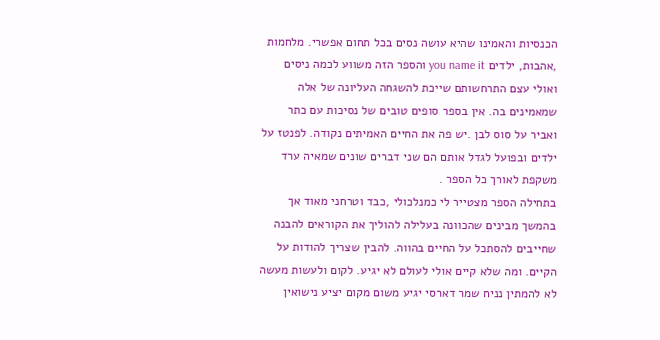הכנסיות והאמינו שהיא עושה נסים בכל תחום אפשרי. מלחמות ,אהבות, ילדים you name it והספר הזה משווע לכמה ניסים ואולי עצם התרחשותם שייכת להשגחה העליונה של אלה שמאמינים בה. אין בספר סופים טובים של נסיכות עם כתר ואביר על סוס לבן .יש פה את החיים האמיתים נקודה. לפנטז על ילדים ובפועל לגדל אותם הם שני דברים שונים שמאיה ערד משקפת לאורך כל הספר .
בתחילה הספר מצטייר לי כמנלכולי ,כבד וטרחני מאוד אך בהמשך מבינים שהכוונה בעלילה להוליך את הקוראים להבנה שחייבים להסתכל על החיים בהווה. להבין שצריך להודות על הקיים. ומה שלא קיים אולי לעולם לא יגיע. לקום ולעשות מעשה לא להמתין נניח שמר דארסי יגיע משום מקום יציע נישואין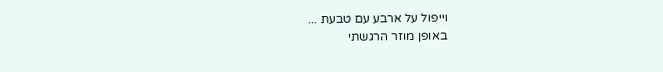וייפול על ארבע עם טבעת ...
באופן מוזר הרגשתי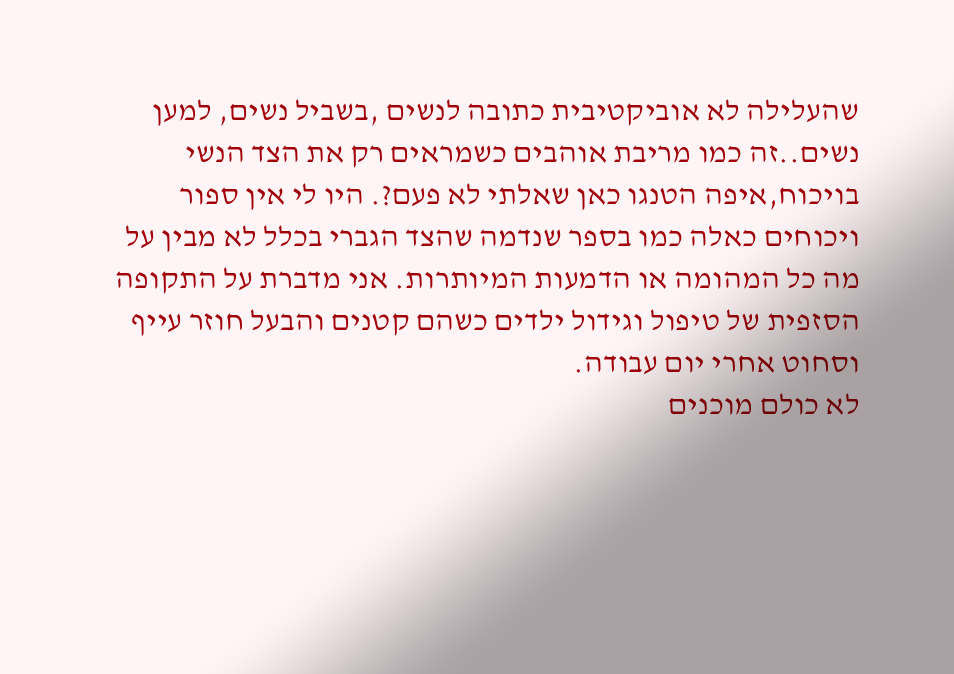שהעלילה לא אוביקטיבית כתובה לנשים ,בשביל נשים, למען נשים..זה כמו מריבת אוהבים כשמראים רק את הצד הנשי בויכוח,איפה הטנגו כאן שאלתי לא פעם?. היו לי אין ספור ויכוחים כאלה כמו בספר שנדמה שהצד הגברי בכלל לא מבין על מה כל המהומה או הדמעות המיותרות. אני מדברת על התקופה הסזפית של טיפול וגידול ילדים כשהם קטנים והבעל חוזר עייף וסחוט אחרי יום עבודה.
לא כולם מוכנים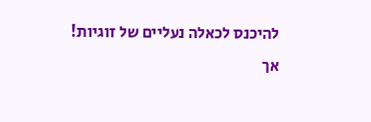להיכנס לכאלה נעליים של זוגיות!
אך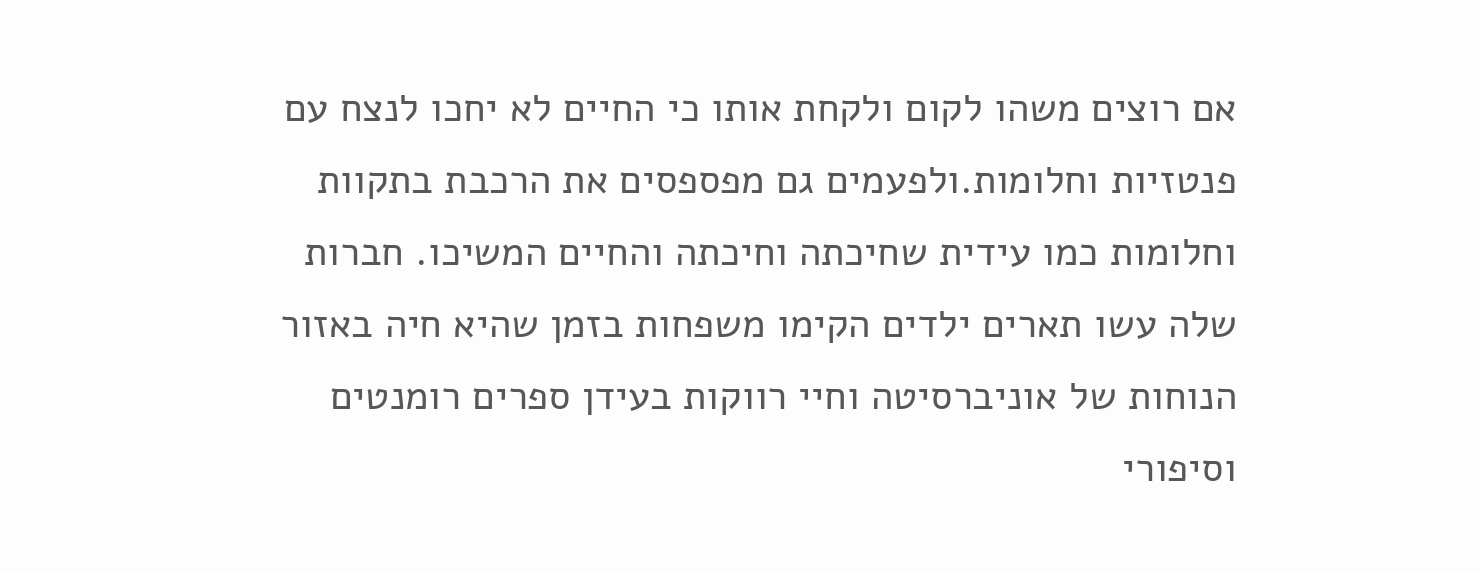אם רוצים משהו לקום ולקחת אותו כי החיים לא יחכו לנצח עם פנטזיות וחלומות.ולפעמים גם מפספסים את הרכבת בתקוות וחלומות כמו עידית שחיכתה וחיכתה והחיים המשיכו. חברות שלה עשו תארים ילדים הקימו משפחות בזמן שהיא חיה באזור הנוחות של אוניברסיטה וחיי רווקות בעידן ספרים רומנטים וסיפורי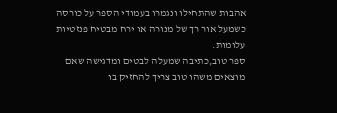אהבות שהתחילו ונגמרו בעמודי הספר על כורסה כשמעל אור רך של מנורה או ירח מבטיח פנזטיות עלומות.
ספר טוב,כתיבה שמעלה לבטים ומדגישה שאם מוצאים משהו טוב צריך להחזיק בו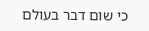כי שום דבר בעולם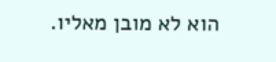הוא לא מובן מאליו.